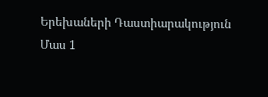Երեխաների Դաստիարակություն Մաս 1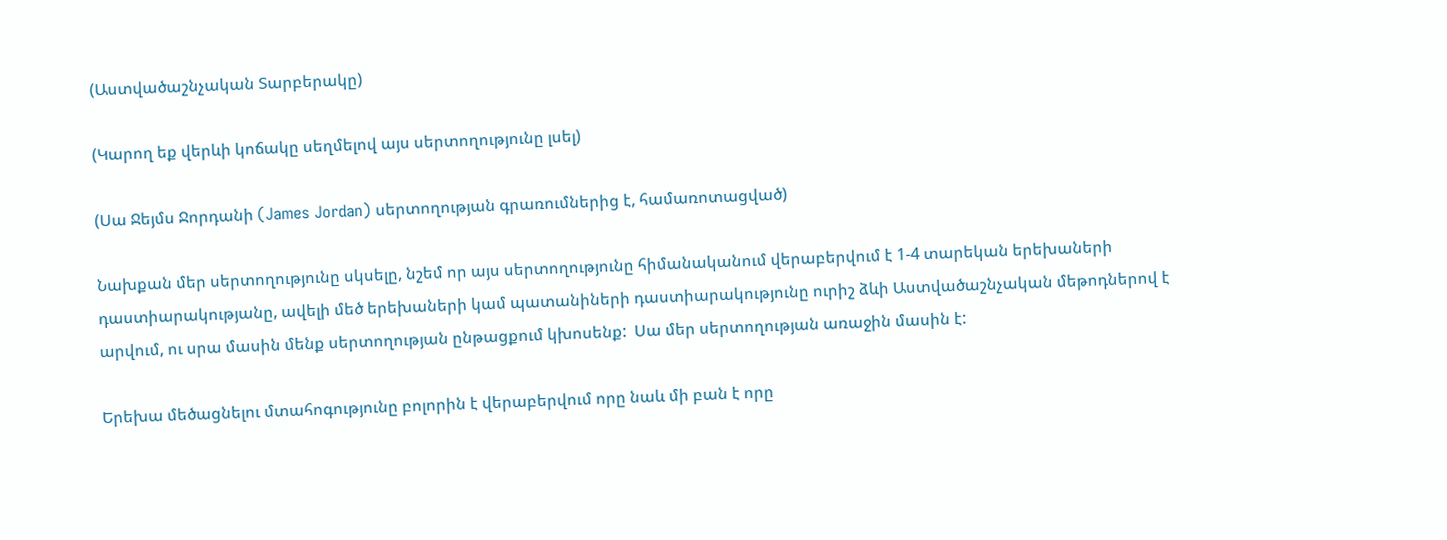(Աստվածաշնչական Տարբերակը)

(Կարող եք վերևի կոճակը սեղմելով այս սերտողությունը լսել)

(Սա Ջեյմս Ջորդանի (James Jordan) սերտողության գրառումներից է, համառոտացված)

Նախքան մեր սերտողությունը սկսելը, նշեմ որ այս սերտողությունը հիմանականում վերաբերվում է 1-4 տարեկան երեխաների դաստիարակությանը, ավելի մեծ երեխաների կամ պատանիների դաստիարակությունը ուրիշ ձևի Աստվածաշնչական մեթոդներով է արվում, ու սրա մասին մենք սերտողության ընթացքում կխոսենք:  Սա մեր սերտողության առաջին մասին է:

Երեխա մեծացնելու մտահոգությունը բոլորին է վերաբերվում որը նաև մի բան է որը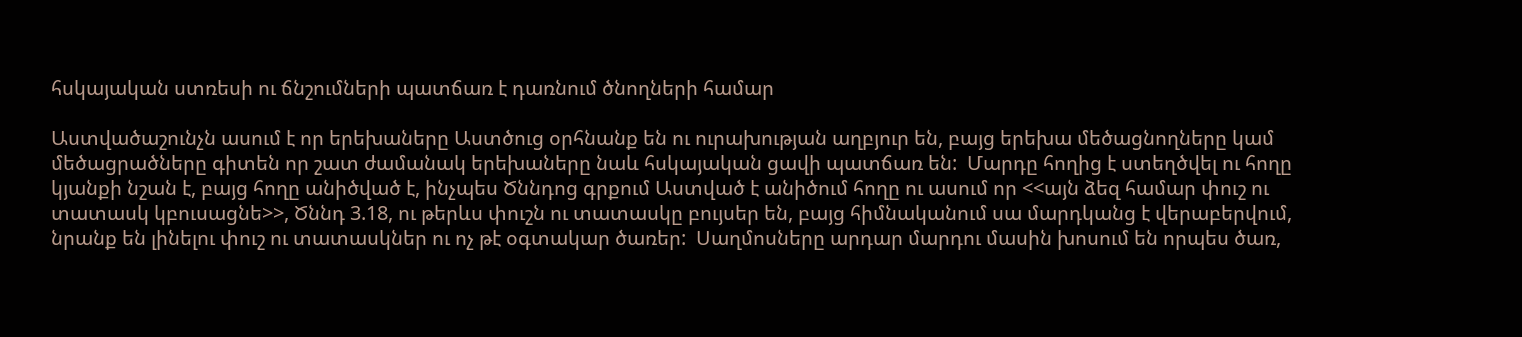հսկայական ստռեսի ու ճնշումների պատճառ է դառնում ծնողների համար

Աստվածաշունչն ասում է որ երեխաները Աստծուց օրհնանք են ու ուրախության աղբյուր են, բայց երեխա մեծացնողները կամ մեծացրածները գիտեն որ շատ ժամանակ երեխաները նաև հսկայական ցավի պատճառ են:  Մարդը հողից է ստեղծվել ու հողը կյանքի նշան է, բայց հողը անիծված է, ինչպես Ծննդոց գրքում Աստված է անիծում հողը ու ասում որ <<այն ձեզ համար փուշ ու տատասկ կբուսացնե>>, Ծննդ 3.18, ու թերևս փուշն ու տատասկը բույսեր են, բայց հիմնականում սա մարդկանց է վերաբերվում, նրանք են լինելու փուշ ու տատասկներ ու ոչ թէ օգտակար ծառեր:  Սաղմոսները արդար մարդու մասին խոսում են որպես ծառ,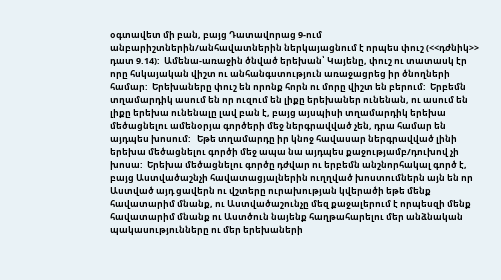օգտավետ մի բան, բայց Դատավորաց 9-ում անբարիշտներին/անհավատներին ներկայացնում է որպես փուշ (<<դժնիկ>> դատ 9.14):  Ամենա-առաջին ծնված երեխան՝ Կայենը, փուշ ու տատասկ էր որը հսկայական վիշտ ու անհանգստություն առաջացրեց իր ծնողների համար:  Երեխաները փուշ են որոնք հորն ու մորը վիշտ են բերում:  Երբեմն տղամարդիկ ասում են որ ուզում են լիքը երեխաներ ունենան, ու ասում են լիքը երեխա ունենալը լավ բան է, բայց այսպիսի տղամարդիկ երեխա մեծացնելու ամենօրյա գործերի մեջ ներգրավված չեն, դրա համար են այդպես խոսում:   Եթե տղամարդը իր կնոջ հավասար ներգրավված լինի երեխա մեծացնելու գործի մեջ ապա նա այդպես քաջությամբ/դուխով չի խոսա:  Երեխա մեծացնելու գործը դժվար ու երբեմն անշնորհակալ գործ է, բայց Աստվածաշնչի հավատացյալներին ուղղված խոստումներն այն են որ Աստված այդ ցավերն ու վշտերը ուրախության կվերածի եթե մենք հավատարիմ մնանք, ու Աստվածաշունչը մեզ քաջալերում է որպեսզի մենք հավատարիմ մնանք ու Աստծուն նայենք հաղթահարելու մեր անձնական պակասությունները ու մեր երեխաների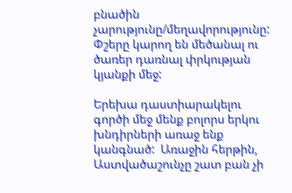բնածին չարությունը/մեղավորությունը:  Փշերը կարող են մեծանալ ու ծառեր դառնալ փրկության կյանքի մեջ:

Երեխա դաստիարակելու գործի մեջ մենք բոլորս երկու խնդիրների առաջ ենք կանգնած:  Առաջին հերթին, Աստվածաշունչը շատ բան չի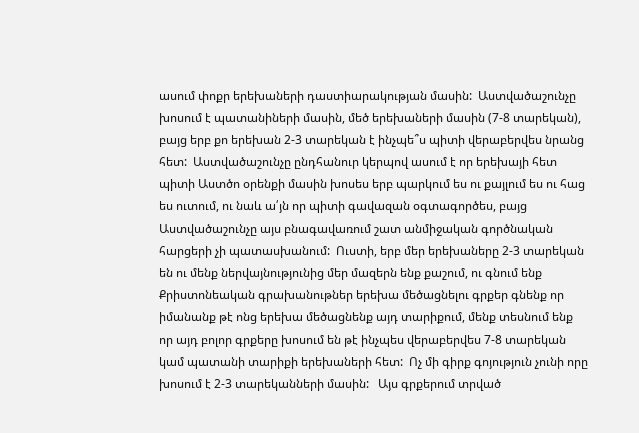ասում փոքր երեխաների դաստիարակության մասին:  Աստվածաշունչը խոսում է պատանիների մասին, մեծ երեխաների մասին (7-8 տարեկան), բայց երբ քո երեխան 2-3 տարեկան է ինչպե՞ս պիտի վերաբերվես նրանց հետ:  Աստվածաշունչը ընդհանուր կերպով ասում է որ երեխայի հետ պիտի Աստծո օրենքի մասին խոսես երբ պարկում ես ու քայլում ես ու հաց ես ուտում, ու նաև ա՛յն որ պիտի գավազան օգտագործես, բայց Աստվածաշունչը այս բնագավառում շատ անմիջական գործնական հարցերի չի պատասխանում:  Ուստի, երբ մեր երեխաները 2-3 տարեկան են ու մենք ներվայնությունից մեր մազերն ենք քաշում, ու գնում ենք Քրիստոնեական գրախանութներ երեխա մեծացնելու գրքեր գնենք որ իմանանք թէ ոնց երեխա մեծացնենք այդ տարիքում, մենք տեսնում ենք որ այդ բոլոր գրքերը խոսում են թէ ինչպես վերաբերվես 7-8 տարեկան կամ պատանի տարիքի երեխաների հետ:  Ոչ մի գիրք գոյություն չունի որը խոսում է 2-3 տարեկանների մասին:   Այս գրքերում տրված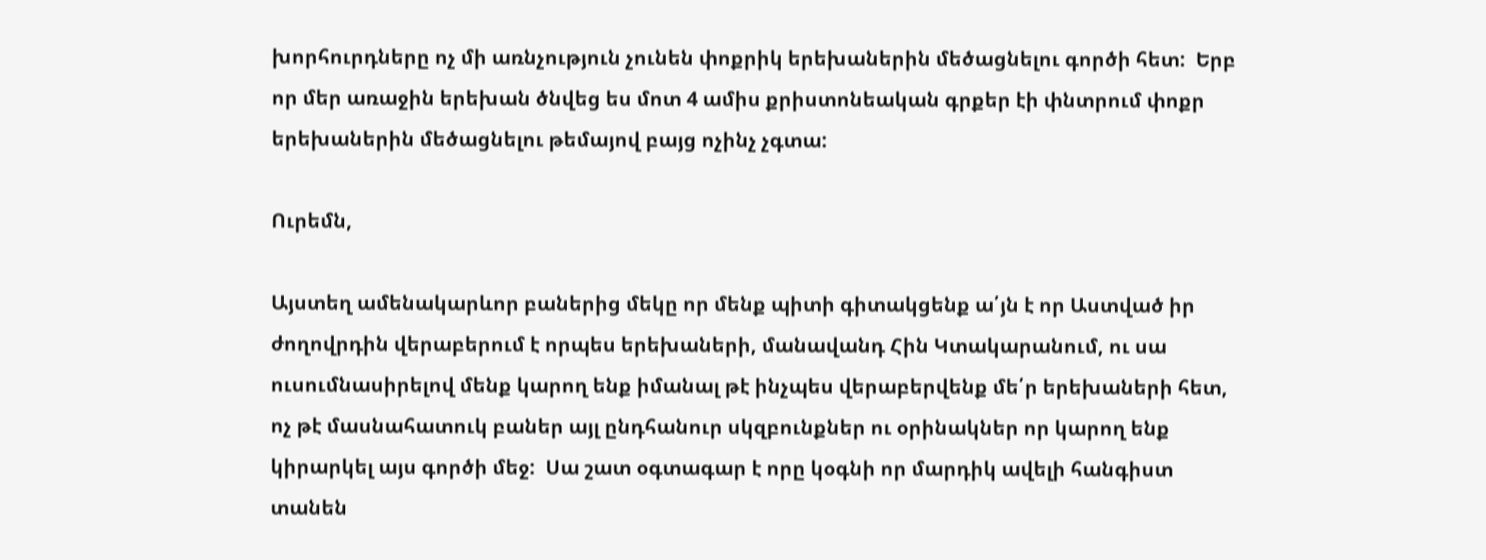խորհուրդները ոչ մի առնչություն չունեն փոքրիկ երեխաներին մեծացնելու գործի հետ:  Երբ որ մեր առաջին երեխան ծնվեց ես մոտ 4 ամիս քրիստոնեական գրքեր էի փնտրում փոքր երեխաներին մեծացնելու թեմայով բայց ոչինչ չգտա:

Ուրեմն,

Այստեղ ամենակարևոր բաներից մեկը որ մենք պիտի գիտակցենք ա՛յն է որ Աստված իր ժողովրդին վերաբերում է որպես երեխաների, մանավանդ Հին Կտակարանում, ու սա ուսումնասիրելով մենք կարող ենք իմանալ թէ ինչպես վերաբերվենք մե՛ր երեխաների հետ, ոչ թէ մասնահատուկ բաներ այլ ընդհանուր սկզբունքներ ու օրինակներ որ կարող ենք կիրարկել այս գործի մեջ:  Սա շատ օգտագար է որը կօգնի որ մարդիկ ավելի հանգիստ տանեն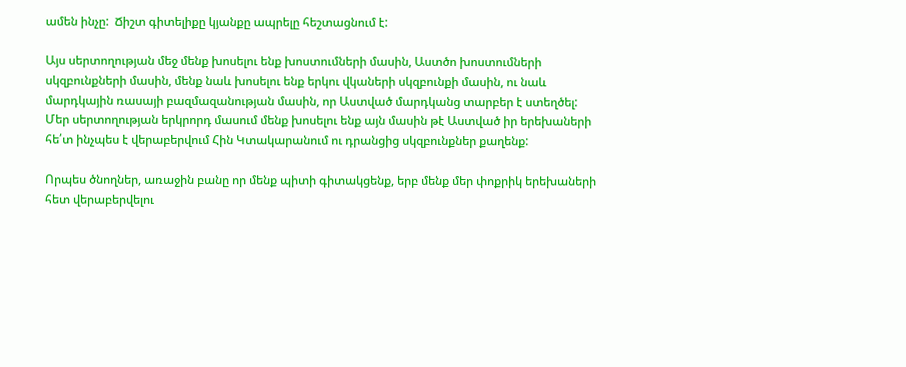ամեն ինչը:  Ճիշտ գիտելիքը կյանքը ապրելը հեշտացնում է:

Այս սերտողության մեջ մենք խոսելու ենք խոստումների մասին, Աստծո խոստումների սկզբունքների մասին, մենք նաև խոսելու ենք երկու վկաների սկզբունքի մասին, ու նաև մարդկային ռասայի բազմազանության մասին, որ Աստված մարդկանց տարբեր է ստեղծել:  Մեր սերտողության երկրորդ մասում մենք խոսելու ենք այն մասին թէ Աստված իր երեխաների հե՛տ ինչպես է վերաբերվում Հին Կտակարանում ու դրանցից սկզբունքներ քաղենք:

Որպես ծնողներ, առաջին բանը որ մենք պիտի գիտակցենք, երբ մենք մեր փոքրիկ երեխաների հետ վերաբերվելու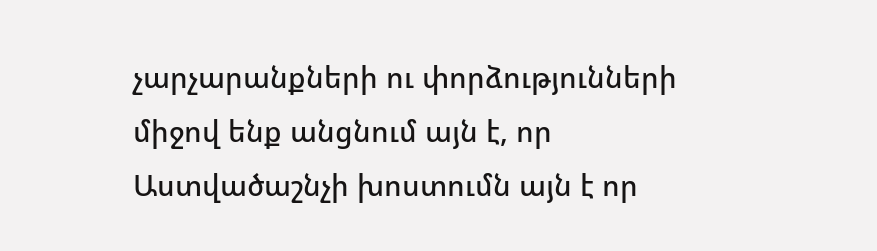չարչարանքների ու փորձությունների միջով ենք անցնում այն է, որ Աստվածաշնչի խոստումն այն է որ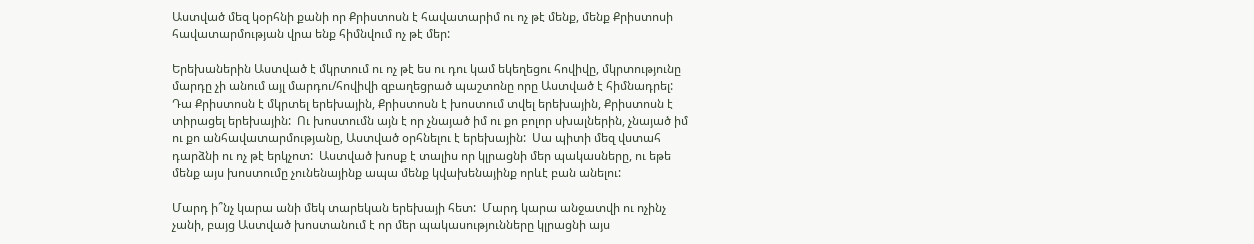Աստված մեզ կօրհնի քանի որ Քրիստոսն է հավատարիմ ու ոչ թէ մենք, մենք Քրիստոսի հավատարմության վրա ենք հիմնվում ոչ թէ մեր:

Երեխաներին Աստված է մկրտում ու ոչ թէ ես ու դու կամ եկեղեցու հովիվը, մկրտությունը մարդը չի անում այլ մարդու/հովիվի զբաղեցրած պաշտոնը որը Աստված է հիմնադրել:  Դա Քրիստոսն է մկրտել երեխային, Քրիստոսն է խոստում տվել երեխային, Քրիստոսն է տիրացել երեխային:  Ու խոստումն այն է որ չնայած իմ ու քո բոլոր սխալներին, չնայած իմ ու քո անհավատարմությանը, Աստված օրհնելու է երեխային:  Սա պիտի մեզ վստահ դարձնի ու ոչ թէ երկչոտ:  Աստված խոսք է տալիս որ կլրացնի մեր պակասները, ու եթե մենք այս խոստումը չունենայինք ապա մենք կվախենայինք որևէ բան անելու:

Մարդ ի՞նչ կարա անի մեկ տարեկան երեխայի հետ:  Մարդ կարա անջատվի ու ոչինչ չանի, բայց Աստված խոստանում է որ մեր պակասությունները կլրացնի այս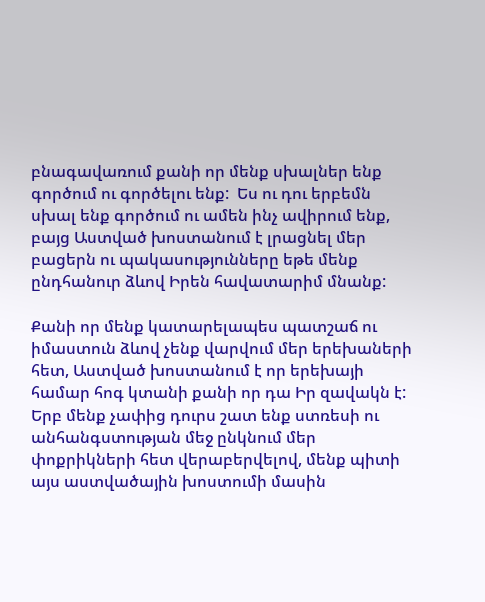բնագավառում քանի որ մենք սխալներ ենք գործում ու գործելու ենք:  Ես ու դու երբեմն սխալ ենք գործում ու ամեն ինչ ավիրում ենք, բայց Աստված խոստանում է լրացնել մեր բացերն ու պակասությունները եթե մենք ընդհանուր ձևով Իրեն հավատարիմ մնանք:

Քանի որ մենք կատարելապես պատշաճ ու իմաստուն ձևով չենք վարվում մեր երեխաների հետ, Աստված խոստանում է որ երեխայի համար հոգ կտանի քանի որ դա Իր զավակն է:  Երբ մենք չափից դուրս շատ ենք ստռեսի ու անհանգստության մեջ ընկնում մեր փոքրիկների հետ վերաբերվելով, մենք պիտի այս աստվածային խոստումի մասին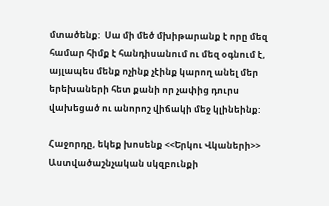մտածենք:  Սա մի մեծ մխիթարանք է որը մեզ համար հիմք է հանդիսանում ու մեզ օգնում է, այլապես մենք ոչինք չէինք կարող անել մեր երեխաների հետ քանի որ չափից դուրս վախեցած ու անորոշ վիճակի մեջ կլինեինք:

Հաջորդը, եկեք խոսենք <<Երկու Վկաների>> Աստվածաշնչական սկզբունքի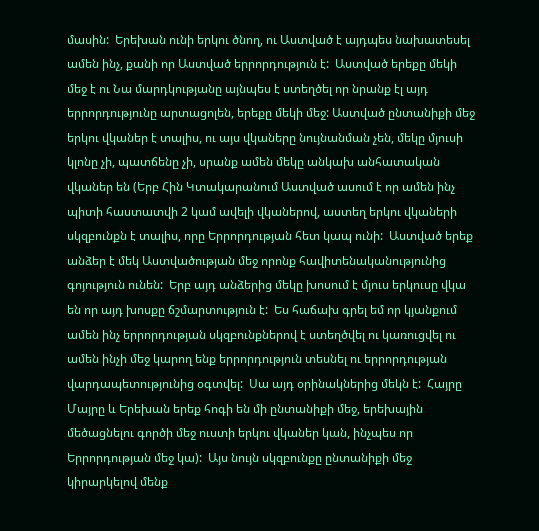մասին:  Երեխան ունի երկու ծնող, ու Աստված է այդպես նախատեսել ամեն ինչ, քանի որ Աստված երրորդություն է:  Աստված երեքը մեկի մեջ է ու Նա մարդկությանը այնպես է ստեղծել որ նրանք էլ այդ երրորդությունը արտացոլեն, երեքը մեկի մեջ: Աստված ընտանիքի մեջ երկու վկաներ է տալիս, ու այս վկաները նույնանման չեն, մեկը մյուսի կլոնը չի, պատճենը չի, սրանք ամեն մեկը անկախ անհատական վկաներ են (Երբ Հին Կտակարանում Աստված ասում է որ ամեն ինչ պիտի հաստատվի 2 կամ ավելի վկաներով, աստեղ երկու վկաների սկզբունքն է տալիս, որը Երրորդության հետ կապ ունի:  Աստված երեք անձեր է մեկ Աստվածության մեջ որոնք հավիտենականությունից գոյություն ունեն:  Երբ այդ անձերից մեկը խոսում է մյուս երկուսը վկա են որ այդ խոսքը ճշմարտություն է:  Ես հաճախ գրել եմ որ կյանքում ամեն ինչ երրորդության սկզբունքներով է ստեղծվել ու կառուցվել ու ամեն ինչի մեջ կարող ենք երրորդություն տեսնել ու երրորդության վարդապետությունից օգտվել:  Սա այդ օրինակներից մեկն է:  Հայրը Մայրը և Երեխան երեք հոգի են մի ընտանիքի մեջ, երեխային մեծացնելու գործի մեջ ուստի երկու վկաներ կան, ինչպես որ Երրորդության մեջ կա):  Այս նույն սկզբունքը ընտանիքի մեջ կիրարկելով մենք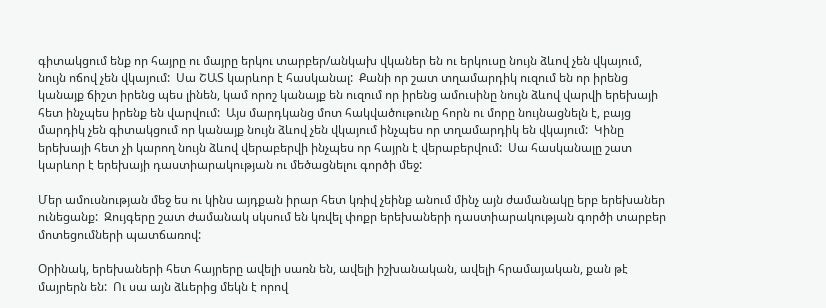գիտակցում ենք որ հայրը ու մայրը երկու տարբեր/անկախ վկաներ են ու երկուսը նույն ձևով չեն վկայում, նույն ոճով չեն վկայում:  Սա ՇԱՏ կարևոր է հասկանալ:  Քանի որ շատ տղամարդիկ ուզում են որ իրենց կանայք ճիշտ իրենց պես լինեն, կամ որոշ կանայք են ուզում որ իրենց ամուսինը նույն ձևով վարվի երեխայի հետ ինչպես իրենք են վարվում:  Այս մարդկանց մոտ հակվածութունը հորն ու մորը նույնացնելն է, բայց մարդիկ չեն գիտակցում որ կանայք նույն ձևով չեն վկայում ինչպես որ տղամարդիկ են վկայում:  Կինը երեխայի հետ չի կարող նույն ձևով վերաբերվի ինչպես որ հայրն է վերաբերվում:  Սա հասկանալը շատ կարևոր է երեխայի դաստիարակության ու մեծացնելու գործի մեջ:

Մեր ամուսնության մեջ ես ու կինս այդքան իրար հետ կռիվ չեինք անում մինչ այն ժամանակը երբ երեխաներ ունեցանք:  Զույգերը շատ ժամանակ սկսում են կռվել փոքր երեխաների դաստիարակության գործի տարբեր մոտեցումների պատճառով:

Օրինակ, երեխաների հետ հայրերը ավելի սառն են, ավելի իշխանական, ավելի հրամայական, քան թէ մայրերն են:  Ու սա այն ձևերից մեկն է որով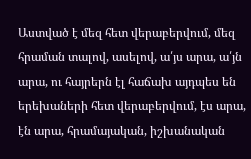Աստված է մեզ հետ վերաբերվում, մեզ հրաման տալով, ասելով, ա՛յս արա, ա՛յն արա, ու հայրերն էլ հաճախ այդպես են երեխաների հետ վերաբերվում, էս արա, էն արա, հրամայական, իշխանական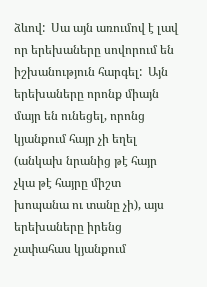ձևով:  Սա այն առումով է լավ որ երեխաները սովորում են իշխանություն հարգել:  Այն երեխաները որոնք միայն մայր են ունեցել, որոնց կյանքում հայր չի եղել (անկախ նրանից թէ հայր չկա թէ հայրը միշտ խոպանա ու տանը չի), այս երեխաները իրենց չափահաս կյանքում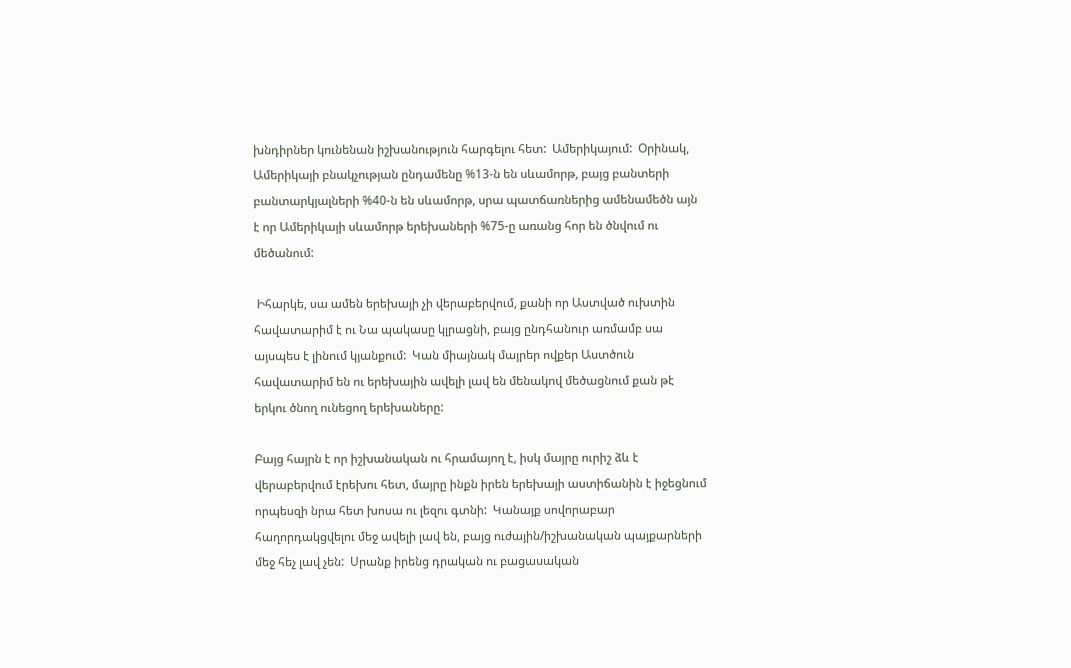խնդիրներ կունենան իշխանություն հարգելու հետ:  Ամերիկայում:  Օրինակ, Ամերիկայի բնակչության ընդամենը %13-ն են սևամորթ, բայց բանտերի բանտարկյալների %40-ն են սևամորթ, սրա պատճառներից ամենամեծն այն է որ Ամերիկայի սևամորթ երեխաների %75-ը առանց հոր են ծնվում ու մեծանում:

 Իհարկե, սա ամեն երեխայի չի վերաբերվում, քանի որ Աստված ուխտին հավատարիմ է ու Նա պակասը կլրացնի, բայց ընդհանուր առմամբ սա այսպես է լինում կյանքում:  Կան միայնակ մայրեր ովքեր Աստծուն հավատարիմ են ու երեխային ավելի լավ են մենակով մեծացնում քան թէ երկու ծնող ունեցող երեխաները:

Բայց հայրն է որ իշխանական ու հրամայող է, իսկ մայրը ուրիշ ձև է վերաբերվում էրեխու հետ, մայրը ինքն իրեն երեխայի աստիճանին է իջեցնում որպեսզի նրա հետ խոսա ու լեզու գտնի:  Կանայք սովորաբար հաղորդակցվելու մեջ ավելի լավ են, բայց ուժային/իշխանական պայքարների մեջ հեչ լավ չեն:  Սրանք իրենց դրական ու բացասական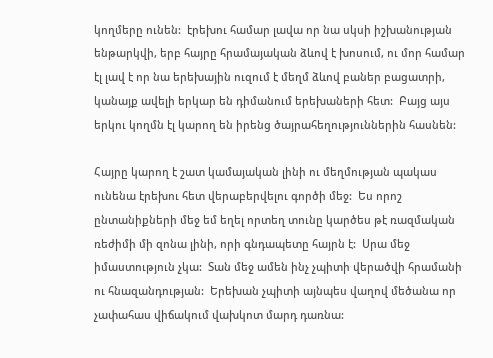կողմերը ունեն:  էրեխու համար լավա որ նա սկսի իշխանության ենթարկվի, երբ հայրը հրամայական ձևով է խոսում, ու մոր համար էլ լավ է որ նա երեխային ուզում է մեղմ ձևով բաներ բացատրի, կանայք ավելի երկար են դիմանում երեխաների հետ:  Բայց այս երկու կողմն էլ կարող են իրենց ծայրահեղություններին հասնեն:

Հայրը կարող է շատ կամայական լինի ու մեղմության պակաս ունենա էրեխու հետ վերաբերվելու գործի մեջ:  Ես որոշ ընտանիքների մեջ եմ եղել որտեղ տունը կարծես թէ ռազմական ռեժիմի մի զոնա լինի, որի գնդապետը հայրն է:  Սրա մեջ իմաստություն չկա:  Տան մեջ ամեն ինչ չպիտի վերածվի հրամանի ու հնազանդության:  Երեխան չպիտի այնպես վաղով մեծանա որ չափահաս վիճակում վախկոտ մարդ դառնա: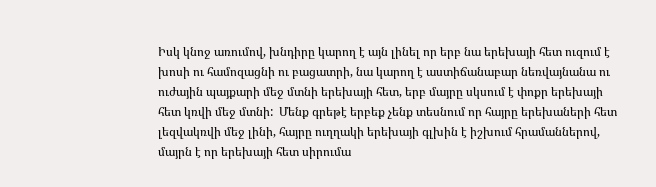Իսկ կնոջ առումով, խնդիրը կարող է այն լինել որ երբ նա երեխայի հետ ուզում է խոսի ու համոզացնի ու բացատրի, նա կարող է աստիճանաբար նեռվայնանա ու ուժային պայքարի մեջ մտնի երեխայի հետ, երբ մայրը սկսում է փոքր երեխայի հետ կռվի մեջ մտնի:  Մենք գրեթէ երբեք չենք տեսնում որ հայրը երեխաների հետ լեզվակռվի մեջ լինի, հայրը ուղղակի երեխայի գլխին է իշխում հրամաններով, մայրն է որ երեխայի հետ սիրումա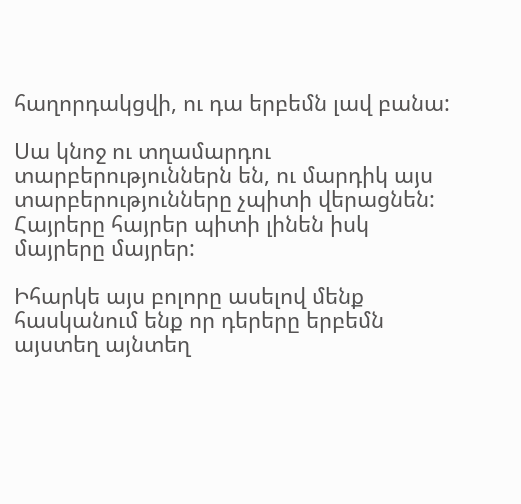հաղորդակցվի, ու դա երբեմն լավ բանա:

Սա կնոջ ու տղամարդու տարբերություններն են, ու մարդիկ այս տարբերությունները չպիտի վերացնեն:  Հայրերը հայրեր պիտի լինեն իսկ մայրերը մայրեր:

Իհարկե այս բոլորը ասելով մենք հասկանում ենք որ դերերը երբեմն այստեղ այնտեղ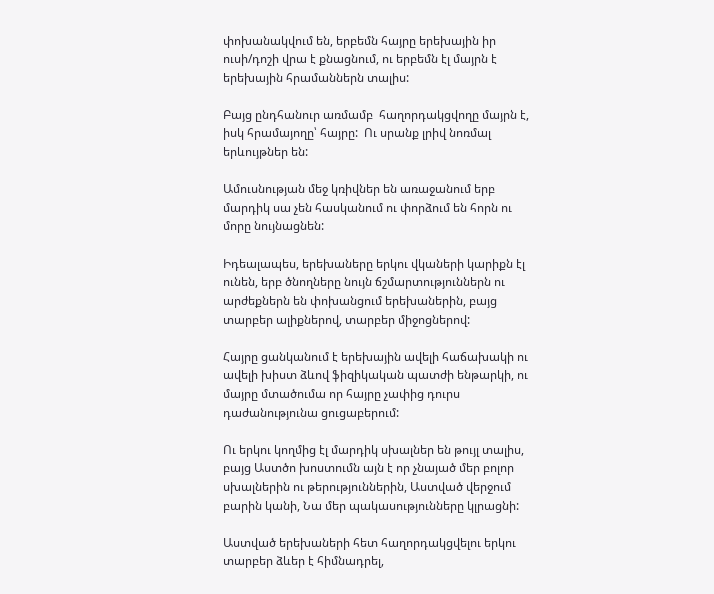փոխանակվում են, երբեմն հայրը երեխային իր ուսի/դոշի վրա է քնացնում, ու երբեմն էլ մայրն է երեխային հրամաններն տալիս:

Բայց ընդհանուր առմամբ  հաղորդակցվողը մայրն է, իսկ հրամայողը՝ հայրը:  Ու սրանք լրիվ նոռմալ երևույթներ են:

Ամուսնության մեջ կռիվներ են առաջանում երբ մարդիկ սա չեն հասկանում ու փորձում են հորն ու մորը նույնացնեն:

Իդեալապես, երեխաները երկու վկաների կարիքն էլ ունեն, երբ ծնողները նույն ճշմարտություններն ու արժեքներն են փոխանցում երեխաներին, բայց տարբեր ալիքներով, տարբեր միջոցներով:

Հայրը ցանկանում է երեխային ավելի հաճախակի ու ավելի խիստ ձևով ֆիզիկական պատժի ենթարկի, ու մայրը մտածումա որ հայրը չափից դուրս դաժանությունա ցուցաբերում:

Ու երկու կողմից էլ մարդիկ սխալներ են թույլ տալիս, բայց Աստծո խոստումն այն է որ չնայած մեր բոլոր սխալներին ու թերություններին, Աստված վերջում բարին կանի, Նա մեր պակասությունները կլրացնի:

Աստված երեխաների հետ հաղորդակցվելու երկու տարբեր ձևեր է հիմնադրել,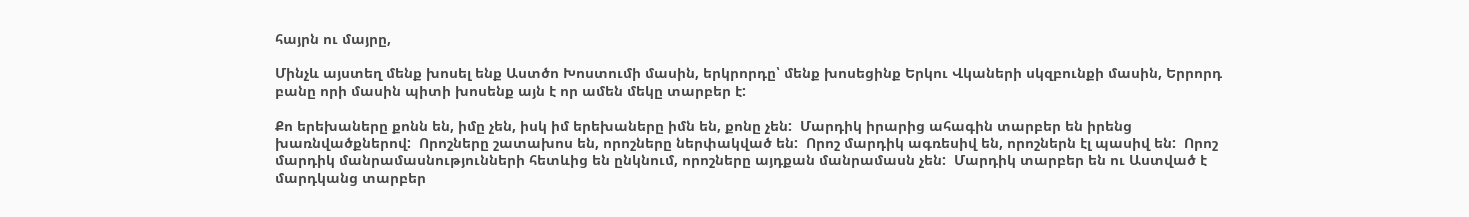հայրն ու մայրը,

Մինչև այստեղ մենք խոսել ենք Աստծո Խոստումի մասին, երկրորդը՝ մենք խոսեցինք Երկու Վկաների սկզբունքի մասին, Երրորդ բանը որի մասին պիտի խոսենք այն է որ ամեն մեկը տարբեր է:

Քո երեխաները քոնն են, իմը չեն, իսկ իմ երեխաները իմն են, քոնը չեն:  Մարդիկ իրարից ահագին տարբեր են իրենց խառնվածքներով:  Որոշները շատախոս են, որոշները ներփակված են:  Որոշ մարդիկ ագռեսիվ են, որոշներն էլ պասիվ են:  Որոշ մարդիկ մանրամասնությունների հետևից են ընկնում, որոշները այդքան մանրամասն չեն:  Մարդիկ տարբեր են ու Աստված է մարդկանց տարբեր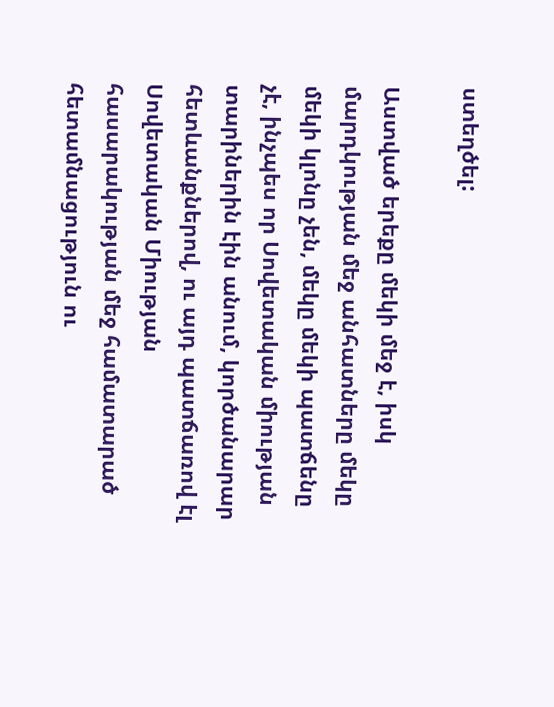ստեղծել:

Աստված երեքը մեկի մեջ է, իսկ մարդկության մեջ անհատները մեկը մեկի կլոնը չեն, մեկը մեկի պատճենը չէ, ինչպես որ Սովետական միության տարիներին էին անում, կործանարար հետևանքներով, ու այդ պատճառով էլ Սովետական Միության հասարակության մեջ համատարած հետամնացություն ու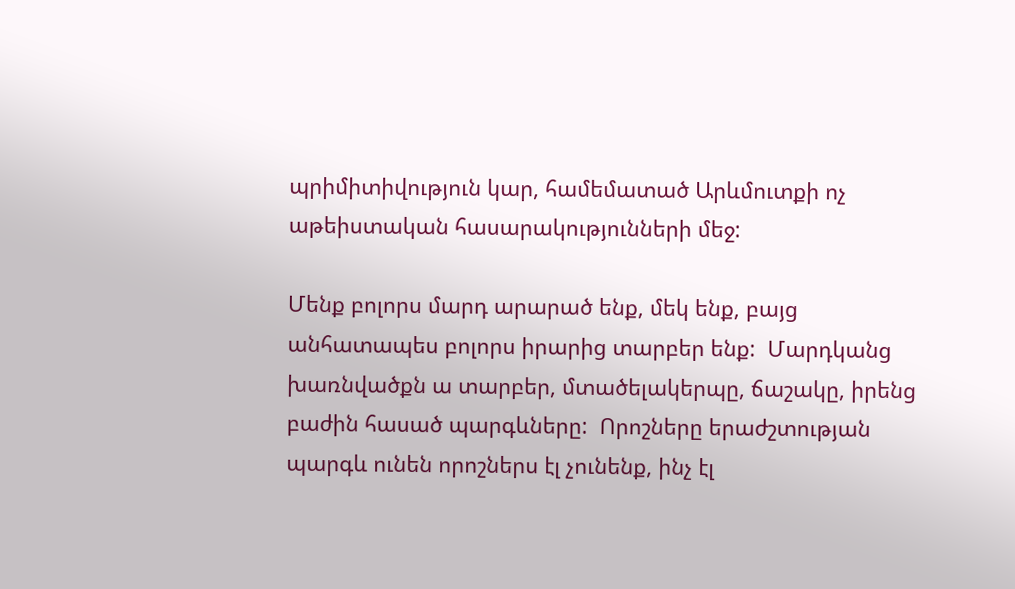պրիմիտիվություն կար, համեմատած Արևմուտքի ոչ աթեիստական հասարակությունների մեջ:

Մենք բոլորս մարդ արարած ենք, մեկ ենք, բայց անհատապես բոլորս իրարից տարբեր ենք:  Մարդկանց խառնվածքն ա տարբեր, մտածելակերպը, ճաշակը, իրենց բաժին հասած պարգևները:  Որոշները երաժշտության պարգև ունեն որոշներս էլ չունենք, ինչ էլ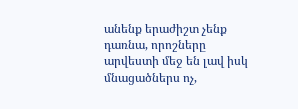անենք երաժիշտ չենք դառնա, որոշները արվեստի մեջ են լավ իսկ մնացածներս ոչ,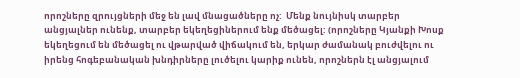որոշները զրույցների մեջ են լավ մնացածները ոչ:  Մենք նույնիսկ տարբեր անցյալներ ունենք, տարբեր եկեղեցիներում ենք մեծացել: (որոշները Կյանքի Խոսք եկեղեցում են մեծացել ու վթարված վիճակում են, երկար ժամանակ բուժվելու ու իրենց հոգեբանական խնդիրները լուծելու կարիք ունեն, որոշներն էլ անցյալում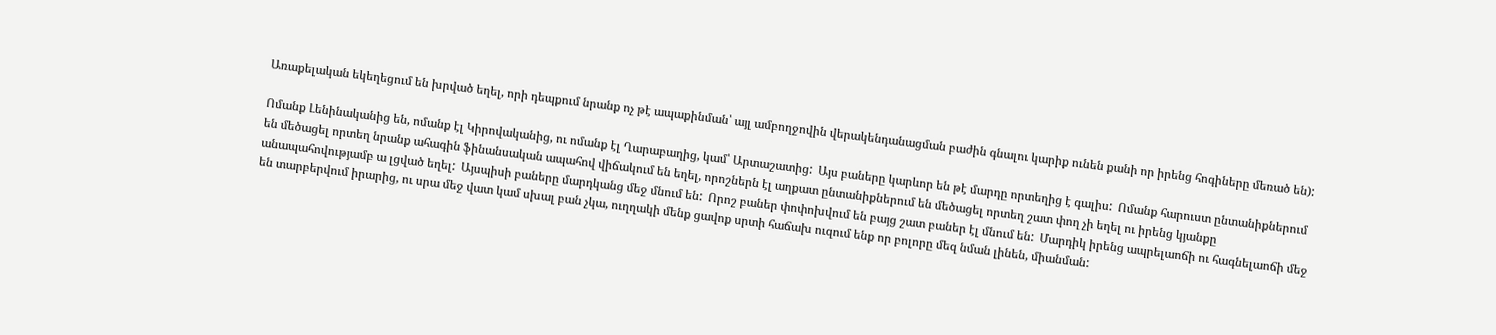Առաքելական եկեղեցում են խրված եղել, որի դեպքում նրանք ոչ թէ ապաքինման՝ այլ ամբողջովին վերակենդանացման բաժին գնալու կարիք ունեն քանի որ իրենց հոգիները մեռած են):

Ոմանք Լենինականից են, ոմանք էլ Կիրովականից, ու ոմանք էլ Ղարաբաղից, կամ՝ Արտաշատից:  Այս բաները կարևոր են թէ մարդը որտեղից է գալիս:  Ոմանք հարուստ ընտանիքներում են մեծացել որտեղ նրանք ահագին ֆինանսական ապահով վիճակում են եղել, որոշներն էլ աղքատ ընտանիքներում են մեծացել որտեղ շատ փող չի եղել ու իրենց կյանքը անապահովությամբ ա լցված եղել:  Այսպիսի բաները մարդկանց մեջ մնում են:  Որոշ բաներ փոփոխվում են բայց շատ բաներ էլ մնում են:  Մարդիկ իրենց ապրելաոճի ու հագնելաոճի մեջ են տարբերվում իրարից, ու սրա մեջ վատ կամ սխալ բան չկա, ուղղակի մենք ցավոք սրտի հաճախ ուզում ենք որ բոլորը մեզ նման լինեն, միանման: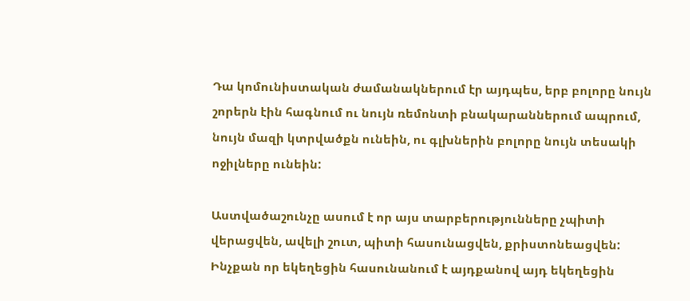Դա կոմունիստական ժամանակներում էր այդպես, երբ բոլորը նույն շորերն էին հագնում ու նույն ռեմոնտի բնակարաններում ապրում, նույն մազի կտրվածքն ունեին, ու գլխներին բոլորը նույն տեսակի ոջիլները ունեին:

Աստվածաշունչը ասում է որ այս տարբերությունները չպիտի վերացվեն, ավելի շուտ, պիտի հասունացվեն, քրիստոնեացվեն:  Ինչքան որ եկեղեցին հասունանում է այդքանով այդ եկեղեցին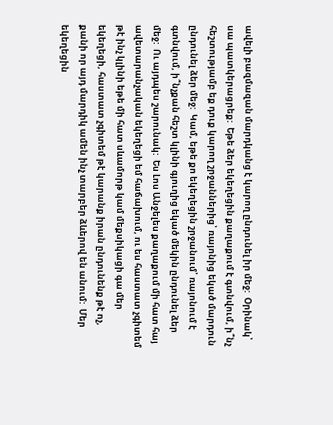ավելի բազմազան մարդկանց է կարող ընդունել իր մեջ:  Օրինակ՝ սա պատկերացրեք:  Եթե ձեր եկեղեցին քաղաքում է գտնվում, ի՞նչ հեշտությամբ եք դուք կարող շրջաններից՝ ռայոնից եկած մարդուն ընդունել ձեր մեջ:  Կամ, եթե քո եկեղեցին շրջանում՝ ռայոնում է գտնվում, ի՞նչքան հեշտ կլինի գյուղից եկած մեկին ընդունել ձեր մեջ:  Ու այդպես շարունակ:  Ես Լոս Անջելես քաղաքում մի հատ հայ ավետարանչական եկեղեցի եմ հաճախում, ու ես հաստատ չգիտեմ թէ ինչ կլինի եթե մի հատ սևամորթ կամ մեքսիկացի գա մեր եկեղեցի, հաստատ չգիտեմ թէ կարանք իրան ընդունենք թէ ոչ, քանի որ այդ մարդիկ ամեն ինչ տարբեր ձևերով են անում:  Մեր եկեղեցին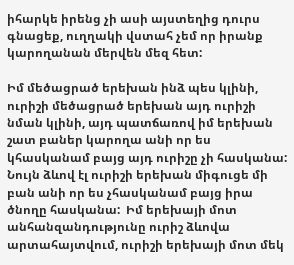իհարկե իրենց չի ասի այստեղից դուրս գնացեք, ուղղակի վստահ չեմ որ իրանք կարողանան մերվեն մեզ հետ:

Իմ մեծացրած երեխան ինձ պես կլինի, ուրիշի մեծացրած երեխան այդ ուրիշի նման կլինի, այդ պատճառով իմ երեխան շատ բաներ կարողա անի որ ես կհասկանամ բայց այդ ուրիշը չի հասկանա:  Նույն ձևով էլ ուրիշի երեխան միգուցե մի բան անի որ ես չհասկանամ բայց իրա ծնողը հասկանա:  Իմ երեխայի մոտ անհանզանդությունը ուրիշ ձևովա արտահայտվում, ուրիշի երեխայի մոտ մեկ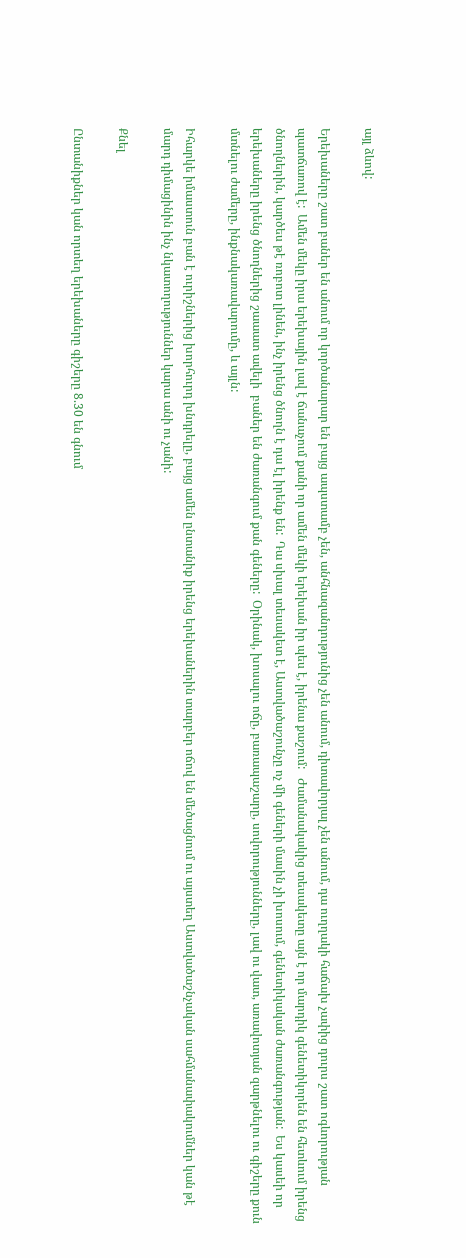այլ ձևով:

Երեխաները շատ բաներ են անում որ կործանարար են բայց ապստամբ չեն, անհնազանդությունից չեն անում, դիտավորյալ չեն անում, դա ուղղակի հաճախ չափից դուրս շատ ոգևորության պատճառով է:  Ամեն մեկը իրա երեխային լավ է ճանաչում քանի որ ամեն մեկի երեխան իր պես է, իրենա քաշում:   Ժամանակակից տեսակետը այն է որ մարդիկ գենետիկորեն են հետևում իրենց ծնողներին, կարծես թէ ռոբոտ լինեն, ինչ իրենց ծնողն է դա էլ իրենք են:  Դա սխալ տեսակետ է, Աստվածաշունչը ոչ մի գեների մասին չի խոսում, գենետիկական ժառանգության:  Ես կասեի որ երեխաները իրենց ծնողներից շաաատ ավելի  բաներ են ժառանգում քան գեները:  Օրինակ, խոսալու ոճը, բառապաշարը, սովորությունները, լավ ու վատ, առավոտյան զարթնելու ու գիշերը քուն մտնելու ժամերը, ինքնակառավարումը, և այլն:

Իհարկե իմաստուն բան է ուրիշներից խորհուրդ խնդրելը, բայց ամեն ընտանիք իրենց երեխաներին տարբեր ոճով են մեծացնում ու այստեղ Աստվածաշնչական սահմանափակումներ կան թէ մարդ դիմացինին ինչ նկատողություններ կարա անի ու չանի:

Քնել

Ընտանիքներ կան որտեղ երեխաները գիշերը 8.30 են գնում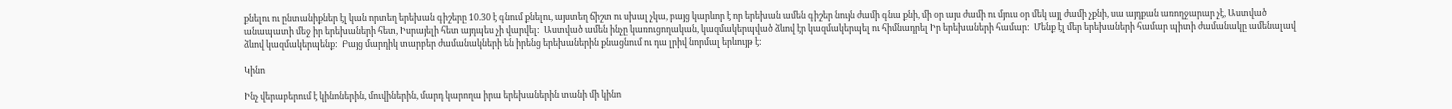քնելու ու ընտանիքներ էլ կան որտեղ երեխան գիշերը 10.30 է գնում քնելու, այստեղ ճիշտ ու սխալ չկա, բայց կարևոր է որ երեխան ամեն գիշեր նույն ժամի գնա քնի, մի օր այս ժամի ու մյուս օր մեկ այլ ժամի չքնի, սա այդքան առողջարար չէ, Աստված անապատի մեջ իր երեխաների հետ, Իսրայելի հետ այդպես չի վարվել:  Աստված ամեն ինչը կառուցողական, կազմակերպված ձևով էր կազմակերպել ու հիմնադրել Իր երեխաների համար:  Մենք էլ մեր երեխաների համար պիտի ժամանակը ամենալավ ձևով կազմակերպենք:  Բայց մարդիկ տարբեր ժամանակների են իրենց երեխաներին քնացնում ու դա լրիվ նորմալ երևույթ է:

Կինո

Ինչ վերաբերում է կինոներին, մուվիներին, մարդ կարողա իրա երեխաներին տանի մի կինո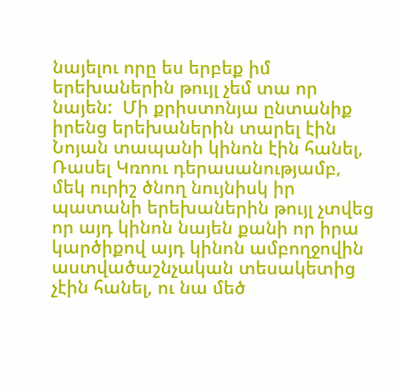նայելու որը ես երբեք իմ երեխաներին թույլ չեմ տա որ նայեն:  Մի քրիստոնյա ընտանիք իրենց երեխաներին տարել էին Նոյան տապանի կինոն էին հանել, Ռասել Կռոու դերասանությամբ, մեկ ուրիշ ծնող նույնիսկ իր պատանի երեխաներին թույլ չտվեց որ այդ կինոն նայեն քանի որ իրա կարծիքով այդ կինոն ամբողջովին աստվածաշնչական տեսակետից չէին հանել, ու նա մեծ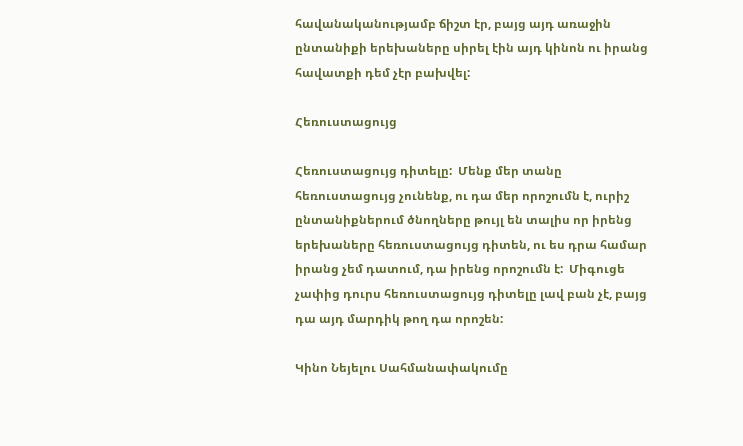հավանականությամբ ճիշտ էր, բայց այդ առաջին ընտանիքի երեխաները սիրել էին այդ կինոն ու իրանց հավատքի դեմ չէր բախվել:

Հեռուստացույց

Հեռուստացույց դիտելը:  Մենք մեր տանը հեռուստացույց չունենք, ու դա մեր որոշումն է, ուրիշ ընտանիքներում ծնողները թույլ են տալիս որ իրենց երեխաները հեռուստացույց դիտեն, ու ես դրա համար իրանց չեմ դատում, դա իրենց որոշումն է:  Միգուցե չափից դուրս հեռուստացույց դիտելը լավ բան չէ, բայց դա այդ մարդիկ թող դա որոշեն:

Կինո Նեյելու Սահմանափակումը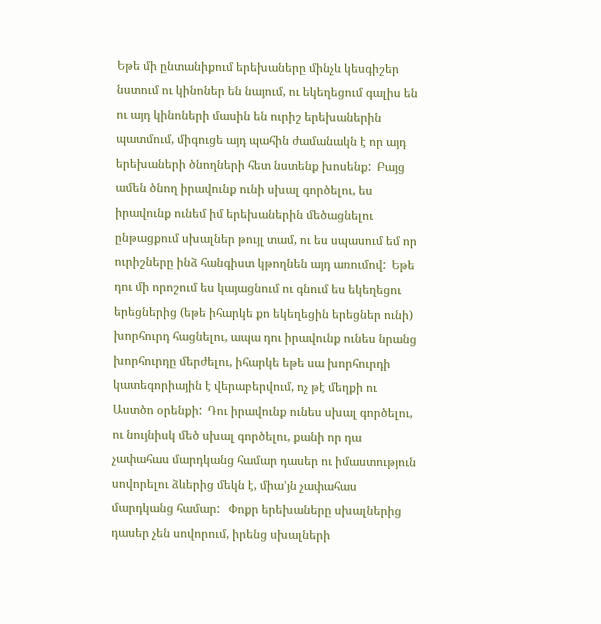Եթե մի ընտանիքում երեխաները մինչև կեսգիշեր նստում ու կինոներ են նայում, ու եկեղեցում գալիս են ու այդ կինոների մասին են ուրիշ երեխաներին պատմում, միգուցե այդ պահին ժամանակն է որ այդ երեխաների ծնողների հետ նստենք խոսենք:  Բայց ամեն ծնող իրավունք ունի սխալ գործելու, ես իրավունք ունեմ իմ երեխաներին մեծացնելու ընթացքում սխալներ թույլ տամ, ու ես սպասում եմ որ ուրիշները ինձ հանգիստ կթողնեն այդ առումով:  Եթե դու մի որոշում ես կայացնում ու գնում ես եկեղեցու երեցներից (եթե իհարկե քո եկեղեցին երեցներ ունի) խորհուրդ հացնելու, ապա դու իրավունք ունես նրանց խորհուրդը մերժելու, իհարկե եթե սա խորհուրդի կատեգորիային է վերաբերվում, ոչ թէ մեղքի ու Աստծո օրենքի:  Դու իրավունք ունես սխալ գործելու, ու նույնիսկ մեծ սխալ գործելու, քանի որ դա չափահաս մարդկանց համար դասեր ու իմաստություն սովորելու ձևերից մեկն է, միա’յն չափահաս մարդկանց համար:   Փոքր երեխաները սխալներից դասեր չեն սովորում, իրենց սխալների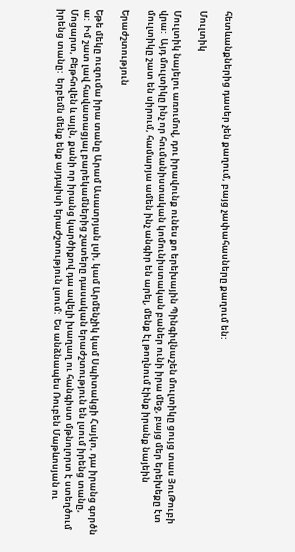հետևանքներից դասեր չեն քաղում, բայց չափահասները քաղում են:

Մուլտիկ

Մուլտիկ նայելու առումով, դու իրավունք ունես քո երեխային Պինգիվնաշեն մուլտիկը ցույց տաս ՅուԹուբի վրա:  Այդ մուլտիկը ինչ որ հումանիստական կոմունիստական բաներ ունի իրա մեջ, բայց մեր երեխեքը էտ մուլտիկը շատ են սիրում, համարյա ամեն ինչ անգիր են արել, մենք էլ թողնում էինք իրանք նայեին

Երաժշտություն

Եթե մեկը ուզումա իրա տանը Արամ Ասատրյան լսի, կամ Արմենչիկ կամ Սպիտակցի Հայկո, դա իրանց գործն ա:  Իմ շատ լավ հավատացյալ բարեկամներից շատերը դասական երաժշտություն են լսում իրենց տանը, Մոցարտ, Բեթհովեն և այլն, քանի որ իրանց կարծիքով դա ավելի խաղաղ ու հանգիստ մթնոլորտ է ստեղծում իրենց տանը:  երբեմն մենք ենք այդպիսի երաժշտություն լսում:  Ես անձնապես Ռուբեն Մաթևոսյան ու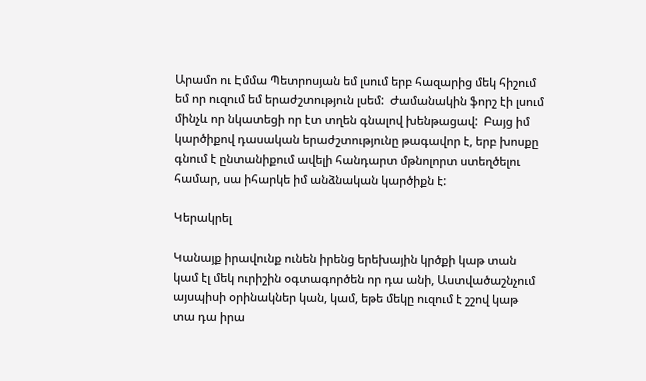Արամո ու Էմմա Պետրոսյան եմ լսում երբ հազարից մեկ հիշում եմ որ ուզում եմ երաժշտություն լսեմ:  Ժամանակին ֆորշ էի լսում մինչև որ նկատեցի որ էտ տղեն գնալով խենթացավ:  Բայց իմ կարծիքով դասական երաժշտությունը թագավոր է, երբ խոսքը գնում է ընտանիքում ավելի հանդարտ մթնոլորտ ստեղծելու համար, սա իհարկե իմ անձնական կարծիքն է:

Կերակրել

Կանայք իրավունք ունեն իրենց երեխային կրծքի կաթ տան կամ էլ մեկ ուրիշին օգտագործեն որ դա անի, Աստվածաշնչում այսպիսի օրինակներ կան, կամ, եթե մեկը ուզում է շշով կաթ տա դա իրա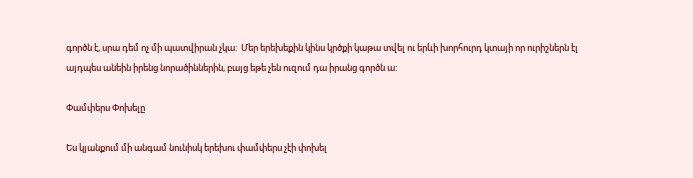գործն է, սրա դեմ ոչ մի պատվիրան չկա:  Մեր երեխեքին կինս կրծքի կաթա տվել ու երևի խորհուրդ կտայի որ ուրիշներն էլ այդպես անեին իրենց նորածիններին, բայց եթե չեն ուզում դա իրանց գործն ա:

Փամփերս Փոխելը

Ես կյանքում մի անգամ նունիսկ երեխու փամփերս չէի փոխել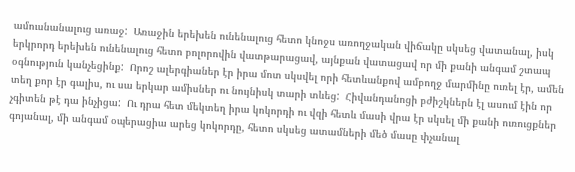ամուսնանալուց առաջ:  Առաջին երեխեն ունենալուց հետո կնոջս առողջական վիճակը սկսեց վատանալ, իսկ երկրորդ երեխեն ունենալուց հետո բոլորովին վատթարացավ, այնքան վատացավ որ մի քանի անգամ շտապ օգնություն կանչեցինք:  Որոշ ալերգիաներ էր իրա մոտ սկսվել որի հետևանքով ամբողջ մարմինը ուռել էր, ամեն տեղ քոր էր գալիս, ու սա երկար ամիսներ ու նույնիսկ տարի տևեց:  Հիվանդանոցի բժիշկներն էլ ասում էին որ չգիտեն թէ դա ինչիցա:  Ու դրա հետ մեկտեղ իրա կոկորդի ու վզի հետև մասի վրա էր սկսել մի քանի ուռուցքներ գոյանալ, մի անգամ օպերացիա արեց կոկորդը, հետո սկսեց ատամների մեծ մասը փչանալ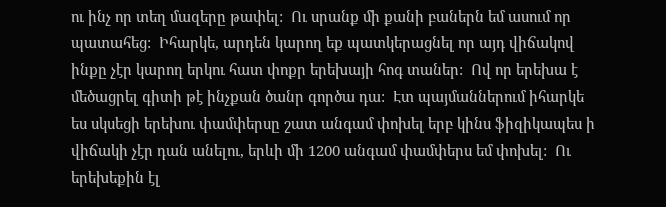ու ինչ որ տեղ մազերը թափել:  Ու սրանք մի քանի բաներն եմ ասում որ պատահեց:  Իհարկե, արդեն կարող եք պատկերացնել որ այդ վիճակով ինքը չէր կարող երկու հատ փոքր երեխայի հոգ տաներ:  Ով որ երեխա է մեծացրել գիտի թէ ինչքան ծանր գործա դա:  Էտ պայմաններում իհարկե ես սկսեցի երեխու փամփերսը շատ անգամ փոխել երբ կինս ֆիզիկապես ի վիճակի չէր դան անելու, երևի մի 1200 անգամ փամփերս եմ փոխել:  Ու երեխեքին էլ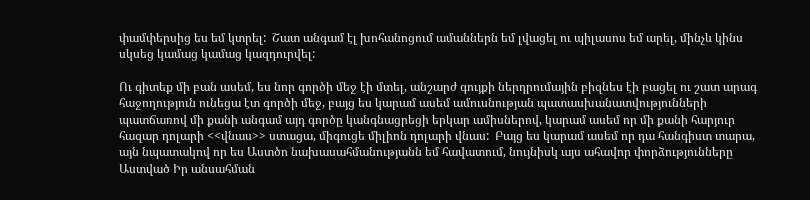փամփերսից ես եմ կտրել:  Շատ անգամ էլ խոհանոցում ամաններն եմ լվացել ու պիլասոս եմ արել, մինչև կինս սկսեց կամաց կամաց կազդուրվել:

Ու գիտեք մի բան ասեմ, ես նոր գործի մեջ էի մտել, անշարժ գույքի ներդրումային բիզնես էի բացել ու շատ արագ հաջողություն ունեցա էտ գործի մեջ, բայց ես կարամ ասեմ ամուսնության պատասխանատվությունների պատճառով մի քանի անգամ այդ գործը կանգնացրեցի երկար ամիսներով, կարամ ասեմ որ մի քանի հարյուր հազար դոլարի <<վնաս>> ստացա, միգուցե միլիոն դոլարի վնաս:  Բայց ես կարամ ասեմ որ դա հանգիստ տարա, այն նպատակով որ ես Աստծո նախասահմանությանն եմ հավատում, նույնիսկ այս ահավոր փորձությունները Աստված Իր անսահման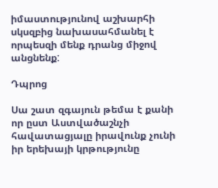իմաստությունով աշխարհի սկսզբից նախասահմանել է որպեսզի մենք դրանց միջով անցնենք:

Դպրոց

Սա շատ զգայուն թեմա է քանի որ ըստ Աստվածաշնչի հավատացյալը իրավունք չունի իր երեխայի կրթությունը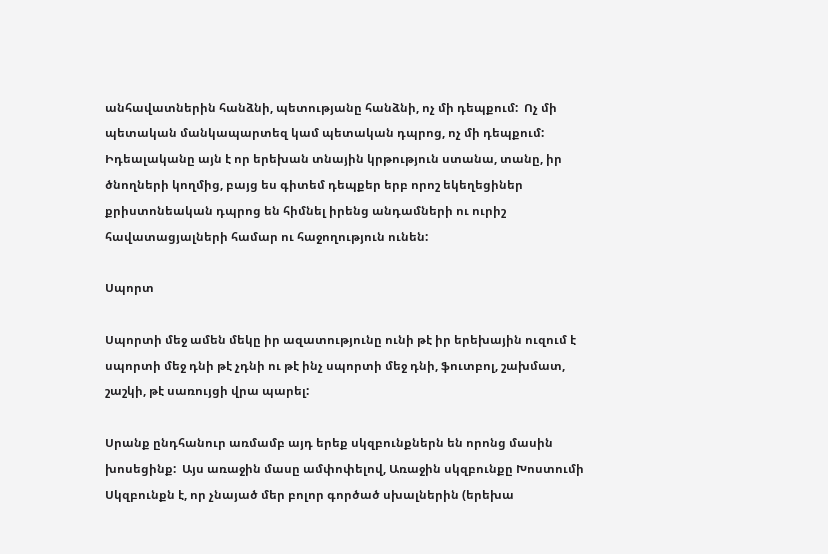անհավատներին հանձնի, պետությանը հանձնի, ոչ մի դեպքում:  Ոչ մի պետական մանկապարտեզ կամ պետական դպրոց, ոչ մի դեպքում:  Իդեալականը այն է որ երեխան տնային կրթություն ստանա, տանը, իր ծնողների կողմից, բայց ես գիտեմ դեպքեր երբ որոշ եկեղեցիներ քրիստոնեական դպրոց են հիմնել իրենց անդամների ու ուրիշ հավատացյալների համար ու հաջողություն ունեն:

Սպորտ

Սպորտի մեջ ամեն մեկը իր ազատությունը ունի թէ իր երեխային ուզում է սպորտի մեջ դնի թէ չդնի ու թէ ինչ սպորտի մեջ դնի, ֆուտբոլ, շախմատ, շաշկի, թէ սառույցի վրա պարել:

Սրանք ընդհանուր առմամբ այդ երեք սկզբունքներն են որոնց մասին խոսեցինք:  Այս առաջին մասը ամփոփելով, Առաջին սկզբունքը Խոստումի Սկզբունքն է, որ չնայած մեր բոլոր գործած սխալներին (երեխա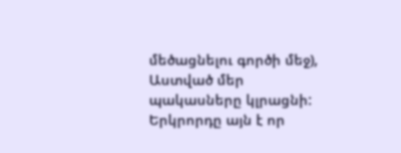մեծացնելու գործի մեջ), Աստված մեր պակասները կլրացնի:  Երկրորդը այն է որ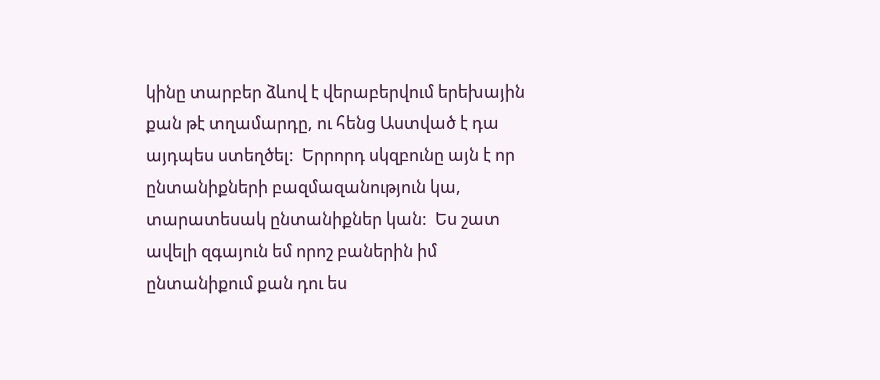կինը տարբեր ձևով է վերաբերվում երեխային քան թէ տղամարդը, ու հենց Աստված է դա այդպես ստեղծել:  Երրորդ սկզբունը այն է որ ընտանիքների բազմազանություն կա, տարատեսակ ընտանիքներ կան:  Ես շատ ավելի զգայուն եմ որոշ բաներին իմ ընտանիքում քան դու ես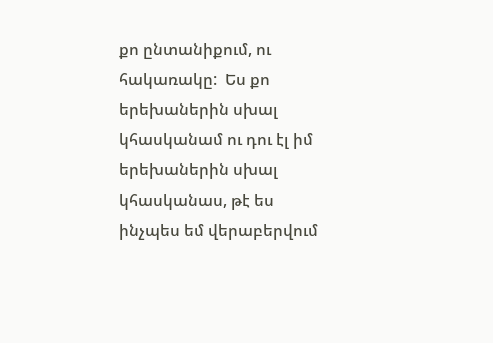քո ընտանիքում, ու հակառակը:  Ես քո երեխաներին սխալ կհասկանամ ու դու էլ իմ երեխաներին սխալ կհասկանաս, թէ ես ինչպես եմ վերաբերվում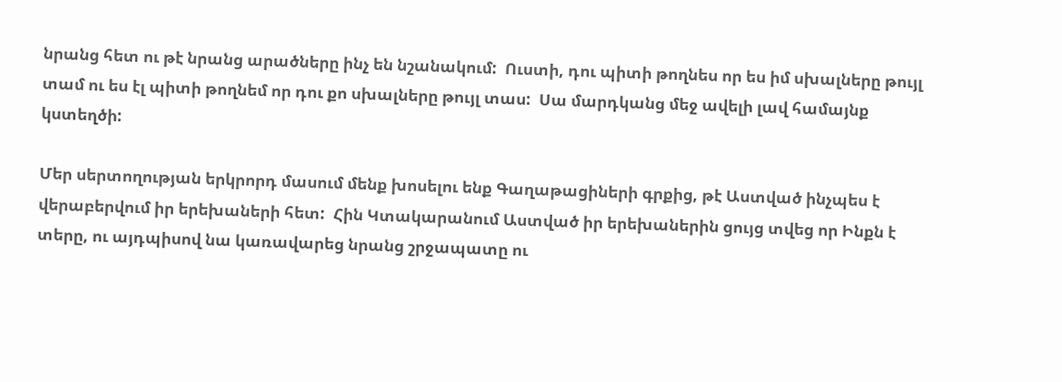նրանց հետ ու թէ նրանց արածները ինչ են նշանակում:  Ուստի, դու պիտի թողնես որ ես իմ սխալները թույլ տամ ու ես էլ պիտի թողնեմ որ դու քո սխալները թույլ տաս:  Սա մարդկանց մեջ ավելի լավ համայնք կստեղծի:

Մեր սերտողության երկրորդ մասում մենք խոսելու ենք Գաղաթացիների գրքից, թէ Աստված ինչպես է վերաբերվում իր երեխաների հետ:  Հին Կտակարանում Աստված իր երեխաներին ցույց տվեց որ Ինքն է տերը, ու այդպիսով նա կառավարեց նրանց շրջապատը ու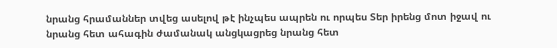նրանց հրամաններ տվեց ասելով թէ ինչպես ապրեն ու որպես Տեր իրենց մոտ իջավ ու նրանց հետ ահագին ժամանակ անցկացրեց նրանց հետ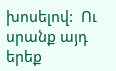խոսելով:  Ու սրանք այդ երեք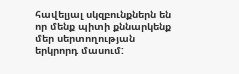հավելյալ սկզբունքներն են որ մենք պիտի քննարկենք մեր սերտողության երկրորդ մասում: